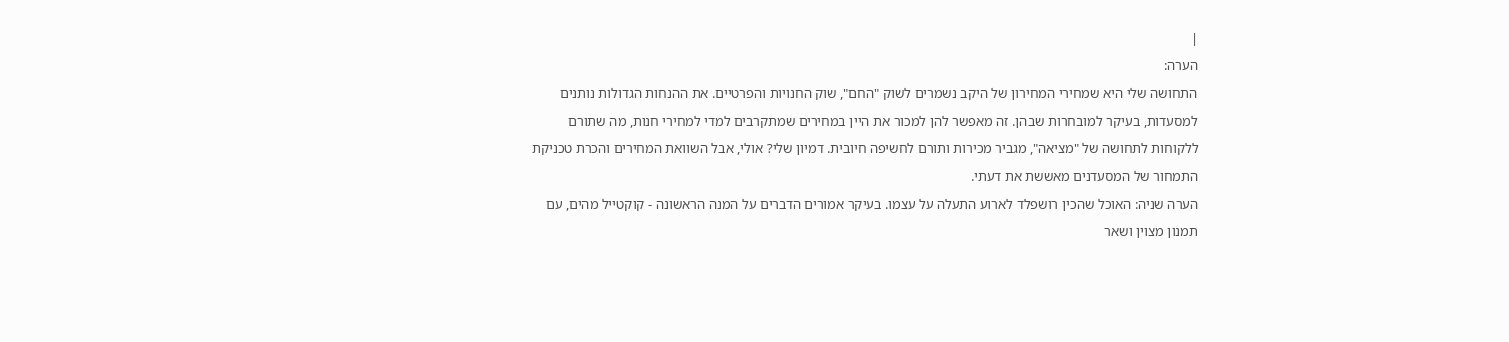|
הערה:
התחושה שלי היא שמחירי המחירון של היקב נשמרים לשוק "החם", שוק החנויות והפרטיים. את ההנחות הגדולות נותנים למסעדות, בעיקר למובחרות שבהן. זה מאפשר להן למכור את היין במחירים שמתקרבים למדי למחירי חנות, מה שתורם ללקוחות לתחושה של "מציאה", מגביר מכירות ותורם לחשיפה חיובית. דמיון שלי? אולי, אבל השוואת המחירים והכרת טכניקת התמחור של המסעדנים מאששת את דעתי.
הערה שניה: האוכל שהכין רושפלד לארוע התעלה על עצמו. בעיקר אמורים הדברים על המנה הראשונה - קוקטייל מהים, עם תמנון מצוין ושאר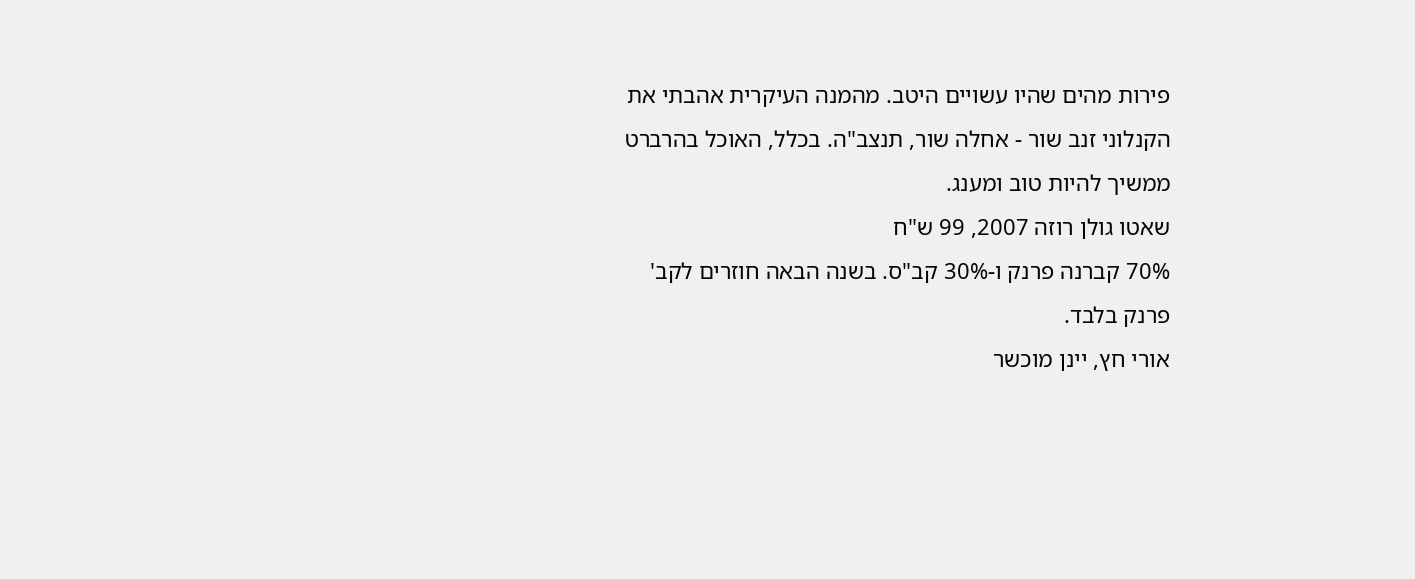פירות מהים שהיו עשויים היטב. מהמנה העיקרית אהבתי את הקנלוני זנב שור - אחלה שור, תנצב"ה. בכלל, האוכל בהרברט ממשיך להיות טוב ומענג.
שאטו גולן רוזה 2007, 99 ש"ח
70% קברנה פרנק ו-30% קב"ס. בשנה הבאה חוזרים לקב' פרנק בלבד.
אורי חץ, יינן מוכשר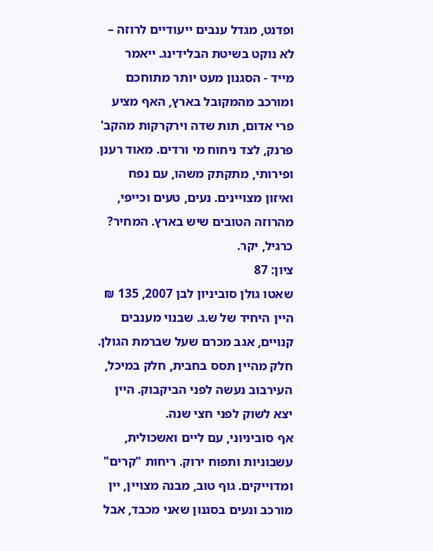ופדנט, מגדל ענבים ייעודיים לרוזה – לא נוקט בשיטת הבלידינג. ייאמר מייד - הסגנון מעט יותר מתוחכם ומורכב מהמקובל בארץ, האף מציע פרי אדום, תות שדה וירקרקות מהקב' פרנק, לצד ניחוח מי ורדים. מאוד רענן ופירותי, מתקתק משהו, עם נפח ואיזון מצויינים. נעים, טעים וכייפי, מהרוזה הטובים שיש בארץ. המחיר? כרגיל, יקר.
ציון: 87
שאטו גולן סוביניון לבן 2007, 135 ₪
היין היחיד של ש.ג. שבנוי מענבים קנויים, אגב מכרם שעל שברמת הגולן. חלק מהיין תסס בחבית, חלק במיכל, העירבוב נעשה לפני הביקבוק. היין יצא לשוק לפני חצי שנה.
אף סוביניוני, עם ליים ואשכולית, עשבוניות ותפוח ירוק. ריחות "קרים" ומדוייקים. גוף טוב, מבנה מצויין, יין מורכב ונעים בסגנון שאני מכבד, אבל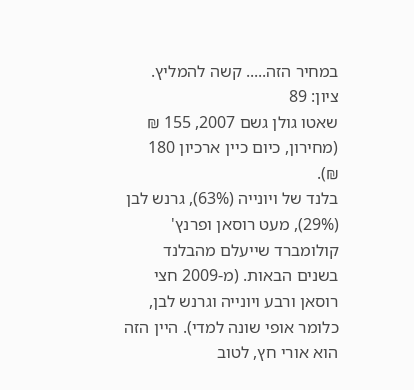במחיר הזה..... קשה להמליץ.
ציון: 89
שאטו גולן גשם 2007, 155 ₪ (מחירון, כיום כיין ארכיון 180 ₪).
בלנד של ויונייה (63%), גרנש לבן (29%), מעט רוסאן ופרנץ' קולומברד שייעלם מהבלנד בשנים הבאות. (מ-2009 חצי רוסאן ורבע ויונייה וגרנש לבן, כלומר אופי שונה למדי). היין הזה הוא אורי חץ, לטוב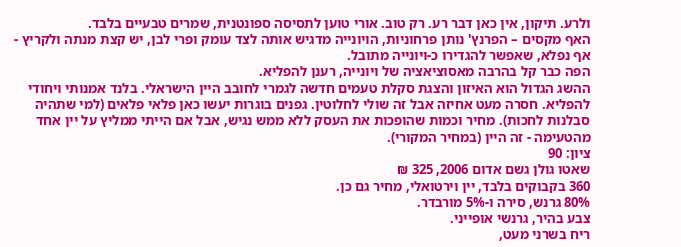ולרע. תיקון, אין כאן דבר רע. רק טוב. אורי טוען לתסיסה ספונטנית, שמרים טבעיים בלבד.
האף מקסים – הפרנץ' נותן פרחוניות, הויונייה מדגיש אותה לצד עומק ופרי לבן, יש קצת מנתה ולקריץ - אף נפלא, שאפשר להגדירו כ-ויונייה מתובל.
הפה כבר קל בהרבה מאסוציאציה של ויונייה, רענן להפליא.
ההשג הגדול הוא האיזון והצגת סקלת טעמים חדשה לגמרי לחובב היין הישראלי. בלנד אמנותי ויחודי להפליא. חסרה מעט אחיזה אבל זה שולי לחלוטין. גפנים בוגרות יעשו כאן פלאי פלאים (למי שתהיה סבלנות לחכות). מחיר וכמות שהופכות את העסק ללא ממש נגיש, אבל אם הייתי ממליץ על יין אחד מהטעימה - זה היין (במחיר המקורי).
ציון: 90
שאטו גולן גשם אדום 2006, 325 ₪
360 בקבוקים בלבד, יין וירטואלי, מחיר גם כן.
80% גרנש, סירה ו-5% מורבדר.
צבע בהיר, גרנשי אופייני.
ריח בשרני מעט,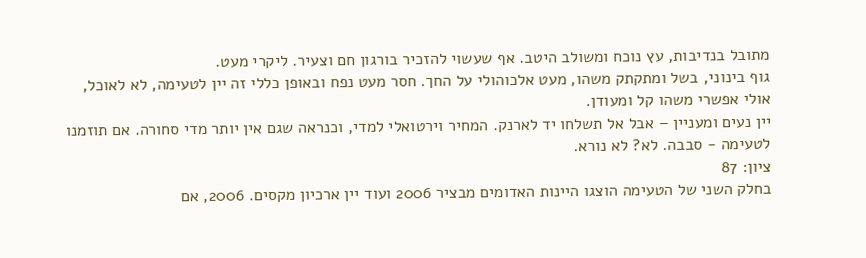מתובל בנדיבות, עץ נוכח ומשולב היטב. אף שעשוי להזכיר בורגון חם וצעיר. ליקרי מעט.
גוף בינוני, בשל ומתקתק משהו, מעט אלכוהולי על החך. חסר מעט נפח ובאופן כללי זה יין לטעימה, לא לאוכל, אולי אפשרי משהו קל ומעודן.
יין נעים ומעניין – אבל אל תשלחו יד לארנק. המחיר וירטואלי למדי, וכנראה שגם אין יותר מדי סחורה. אם תוזמנו לטעימה - סבבה. לא? לא נורא.
ציון: 87
בחלק השני של הטעימה הוצגו היינות האדומים מבציר 2006 ועוד יין ארכיון מקסים. 2006, אם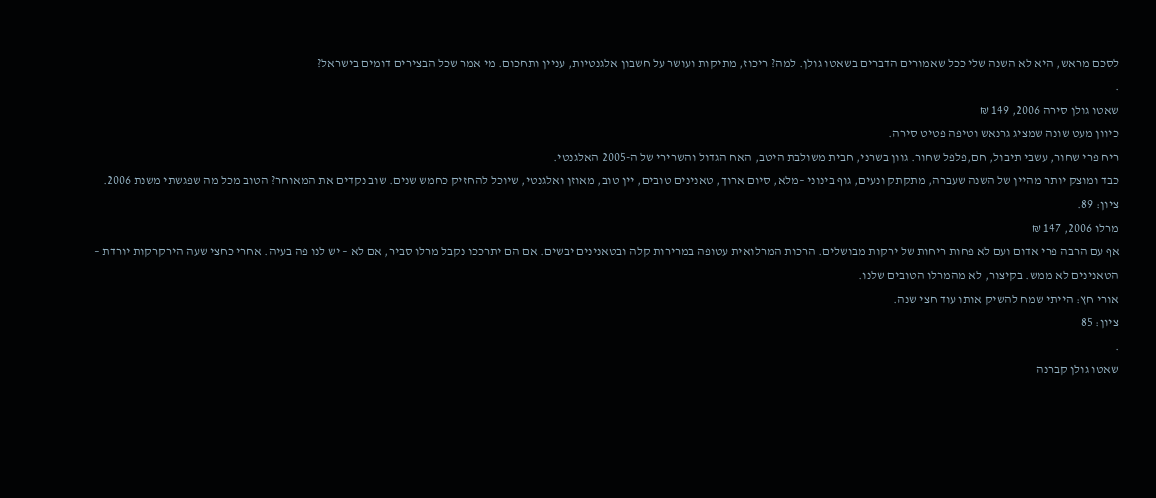לסכם מראש, היא לא השנה שלי ככל שאמורים הדברים בשאטו גולן. למה? ריכוז, מתיקות ועושר על חשבון אלגנטיות, עניין ותחכום. מי אמר שכל הבצירים דומים בישראל?
.
שאטו גולן סירה 2006, 149 ₪
כיוון מעט שונה שמציג גרנאש וטיפה פטיט סירה.
ריח פרי שחור, עשבי תיבול, חם,פלפל שחור. גוון בשרני, חבית משולבת היטב, האח הגדול והשרירי של ה-2005 האלגנטי.
כבד ומוצק יותר מהיין של השנה שעברה, מתקתק ונעים, גוף בינוני –מלא, סיום ארוך, טאנינים טובים, יין טוב, מאוזן ואלגנטי, שיוכל להחזיק כחמש שנים. שוב נקדים את המאוחר? הטוב מכל מה שפגשתי משנת 2006.
ציון: 89.
מרלו 2006, 147 ₪
אף עם הרבה פרי אדום ועם לא פחות ריחות של ירקות מבושלים. הרכות המרלואית עטופה במרירות קלה ובטאנינים יבשים. אם הם יתרככו נקבל מרלו סביר, אם לא – יש לנו פה בעיה. אחרי כחצי שעה הירקרקות יורדת – הטאנינים לא ממש. בקיצור, לא מהמרלו הטובים שלנו.
אורי חץ: הייתי שמח להשיק אותו עוד חצי שנה.
ציון: 85
.
שאטו גולן קברנה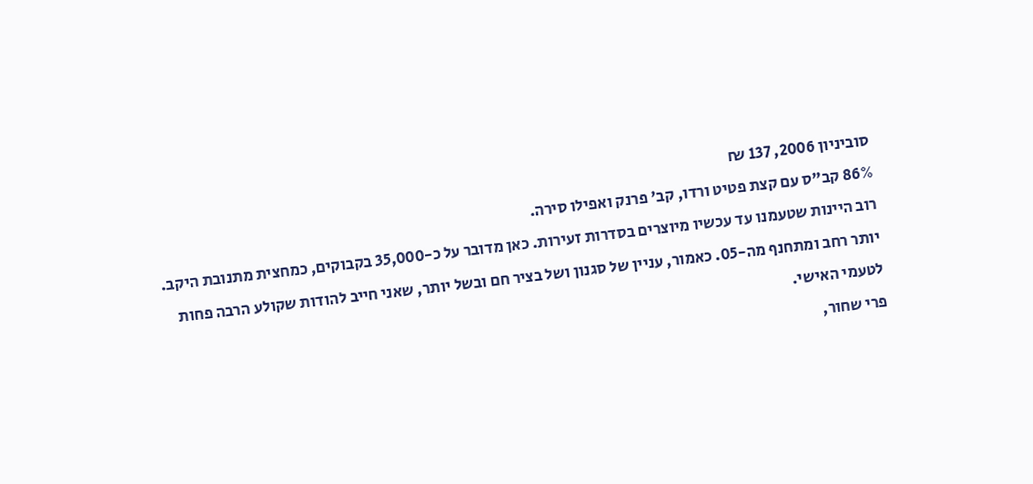סוביניון 2006, 137 ₪
86% קב"ס עם קצת פטיט ורדו, קב' פרנק ואפילו סירה.
רוב היינות שטעמנו עד עכשיו מיוצרים בסדרות זעירות. כאן מדובר על כ-35,000 בקבוקים, כמחצית מתנובת היקב.
יותר רחב ומתחנף מה-05. כאמור, עניין של סגנון ושל בציר חם ובשל יותר, שאני חייב להודות שקולע הרבה פחות לטעמי האישי.
פרי שחור,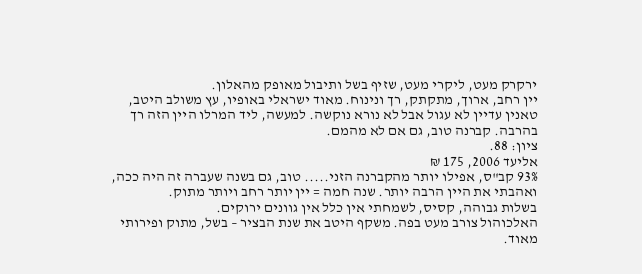ירקרק מעט, ליקרי מעט, שזיף בשל ותיבול מאופק מהאלון.
יין רחב, ארוך, מתקתק, רך ונינוח. מאוד ישראלי באופיו, עץ משולב היטב, טאנין עדיין לא עגול אבל לא נורא נוקשה. למעשה, ליד המרלו היין הזה רך בהרבה. קברנה טוב, גם אם לא מהמם.
ציון: 88.
אליעד 2006, 175 ₪
93% קב"ס, אפילו יותר מהקברנה הזני..... טוב, גם בשנה שעברה זה היה ככה, ואהבתי את היין הרבה יותר. שנה חמה = יין יותר רחב ויותר מתוק.
בשלות גבוהה, קסיס, לשמחתי אין כלל אין גוונים ירוקים.
האלכוהול צורב מעט בפה. משקף היטב את שנת הבציר – בשל, מתוק ופירותי מאוד.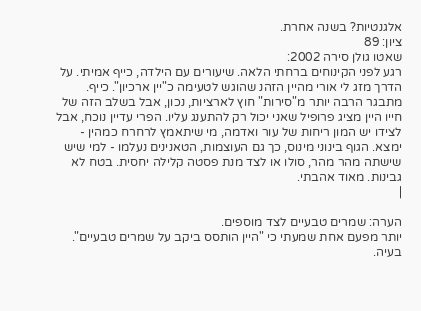אלגנטיות? בשנה אחרת.
ציון: 89
שאטו גולן סירה 2002:
רגע לפני הקינוחים ברחתי הלאה. שיעורים עם הילדה, כייף אמיתי. על הדרך מזג לי אורי מהיין הזהנ שהוגש לטעימה כ"יין ארכיון". כייף. מתבגר הרבה יותר מ"סירות" חוץ לארציות, נכון, אבל בשלב הזה של חייו היין מציג פרופיל שאני יכול רק להתענג עליו. הפרי עדיין נוכח, אבל לצידו יש המון ריחות של עור ואדמה, מי שיתאמץ לרחרח כמהין - ימצא. הגוף בינוני מינוס, כך גם העוצמות, הטאנינים נעלמו - למי שיש שישתה מהר מהר, סולו או לצד מנת פסטה קלילה יחסית. בטח לא גבינות. מאוד אהבתי.
|

הערה: שמרים טבעיים לצד מוספים.
יותר מפעם אחת שמעתי כי "היין הותסס ביקב על שמרים טבעיים". בעיה.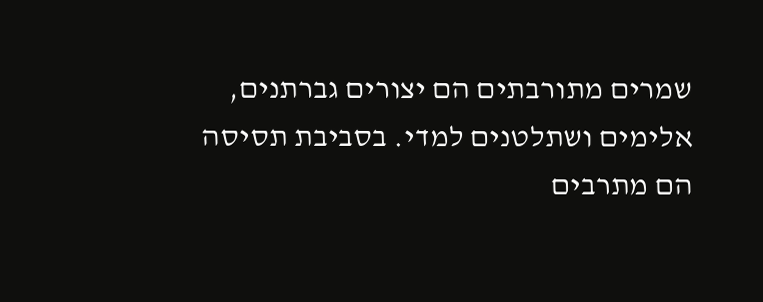שמרים מתורבתים הם יצורים גברתנים, אלימים ושתלטנים למדי. בסביבת תסיסה הם מתרבים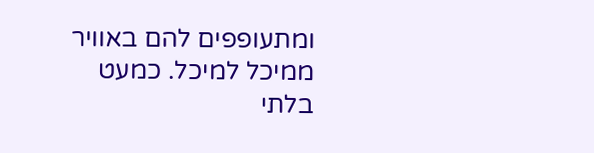ומתעופפים להם באוויר ממיכל למיכל. כמעט בלתי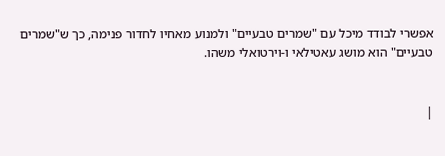אפשרי לבודד מיכל עם "שמרים טבעיים" ולמנוע מאחיו לחדור פנימה, כך ש"שמרים טבעיים" הוא מושג עאטילאי ו-וירטואלי משהו.


|